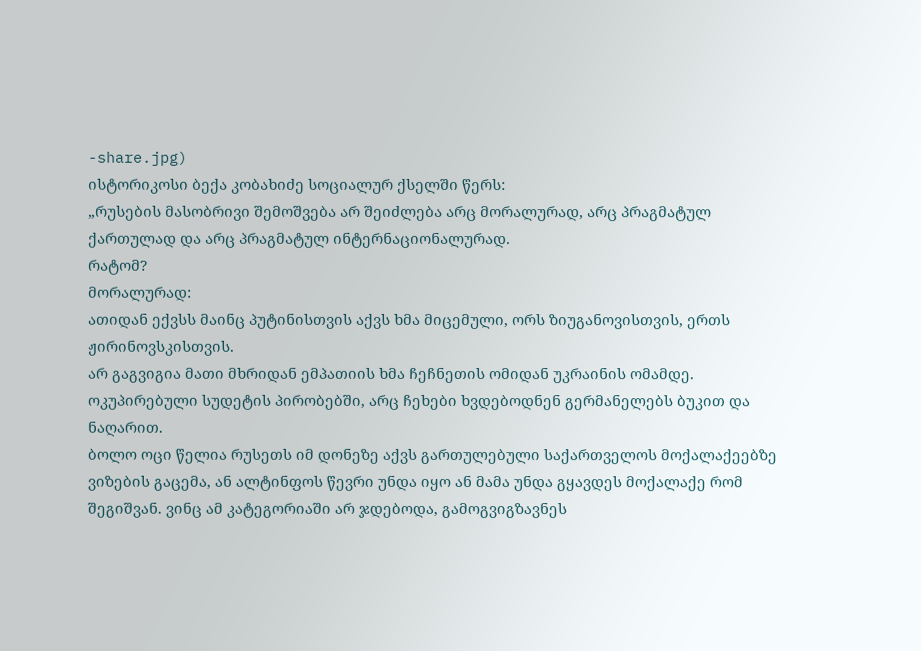-share.jpg)
ისტორიკოსი ბექა კობახიძე სოციალურ ქსელში წერს:
„რუსების მასობრივი შემოშვება არ შეიძლება არც მორალურად, არც პრაგმატულ ქართულად და არც პრაგმატულ ინტერნაციონალურად.
რატომ?
მორალურად:
ათიდან ექვსს მაინც პუტინისთვის აქვს ხმა მიცემული, ორს ზიუგანოვისთვის, ერთს ჟირინოვსკისთვის.
არ გაგვიგია მათი მხრიდან ემპათიის ხმა ჩეჩნეთის ომიდან უკრაინის ომამდე. ოკუპირებული სუდეტის პირობებში, არც ჩეხები ხვდებოდნენ გერმანელებს ბუკით და ნაღარით.
ბოლო ოცი წელია რუსეთს იმ დონეზე აქვს გართულებული საქართველოს მოქალაქეებზე ვიზების გაცემა, ან ალტინფოს წევრი უნდა იყო ან მამა უნდა გყავდეს მოქალაქე რომ შეგიშვან. ვინც ამ კატეგორიაში არ ჯდებოდა, გამოგვიგზავნეს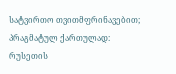სატვირთო თვითმფრინავებით;
პრაგმატულ ქართულად:
რუსეთის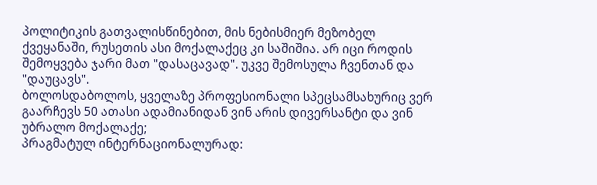პოლიტიკის გათვალისწინებით, მის ნებისმიერ მეზობელ ქვეყანაში, რუსეთის ასი მოქალაქეც კი საშიშია. არ იცი როდის შემოყვება ჯარი მათ "დასაცავად". უკვე შემოსულა ჩვენთან და "დაუცავს".
ბოლოსდაბოლოს, ყველაზე პროფესიონალი სპეცსამსახურიც ვერ გაარჩევს 50 ათასი ადამიანიდან ვინ არის დივერსანტი და ვინ უბრალო მოქალაქე;
პრაგმატულ ინტერნაციონალურად: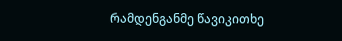რამდენგანმე წავიკითხე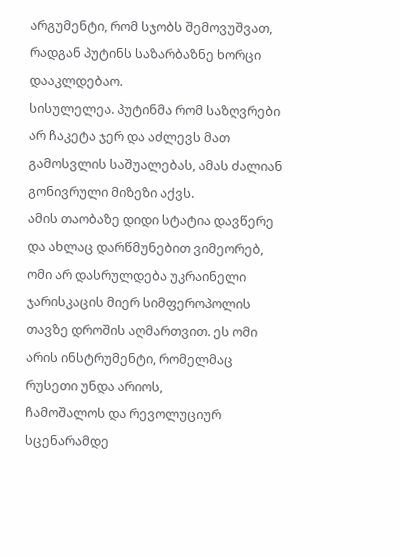არგუმენტი, რომ სჯობს შემოვუშვათ, რადგან პუტინს საზარბაზნე ხორცი დააკლდებაო.
სისულელეა. პუტინმა რომ საზღვრები არ ჩაკეტა ჯერ და აძლევს მათ გამოსვლის საშუალებას, ამას ძალიან გონივრული მიზეზი აქვს.
ამის თაობაზე დიდი სტატია დავწერე და ახლაც დარწმუნებით ვიმეორებ, ომი არ დასრულდება უკრაინელი ჯარისკაცის მიერ სიმფეროპოლის თავზე დროშის აღმართვით. ეს ომი არის ინსტრუმენტი, რომელმაც რუსეთი უნდა არიოს,
ჩამოშალოს და რევოლუციურ სცენარამდე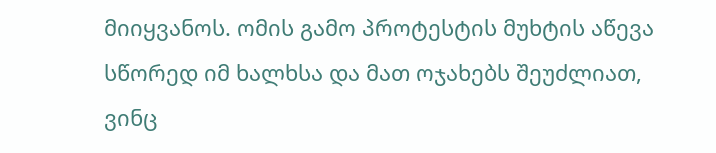მიიყვანოს. ომის გამო პროტესტის მუხტის აწევა სწორედ იმ ხალხსა და მათ ოჯახებს შეუძლიათ, ვინც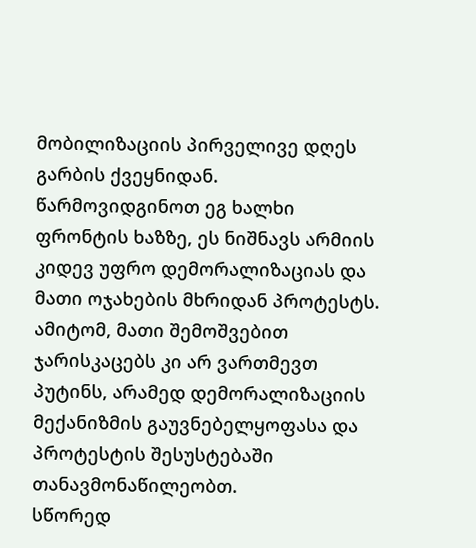მობილიზაციის პირველივე დღეს გარბის ქვეყნიდან.
წარმოვიდგინოთ ეგ ხალხი ფრონტის ხაზზე, ეს ნიშნავს არმიის კიდევ უფრო დემორალიზაციას და მათი ოჯახების მხრიდან პროტესტს.
ამიტომ, მათი შემოშვებით ჯარისკაცებს კი არ ვართმევთ პუტინს, არამედ დემორალიზაციის მექანიზმის გაუვნებელყოფასა და პროტესტის შესუსტებაში თანავმონაწილეობთ.
სწორედ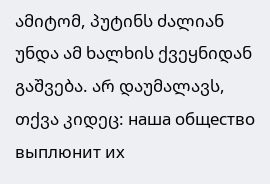ამიტომ, პუტინს ძალიან უნდა ამ ხალხის ქვეყნიდან გაშვება. არ დაუმალავს, თქვა კიდეც: наша общество выплюнит их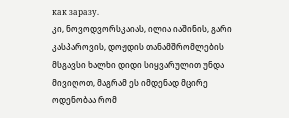как заразу.
კი, ნოვოდვორსკაიას, ილია იაშინის, გარი კასპაროვის, დოჟდის თანამშრომლების მსგავსი ხალხი დიდი სიყვარულით უნდა მივიღოთ, მაგრამ ეს იმდენად მცირე ოდენობაა რომ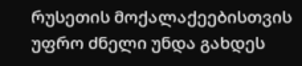რუსეთის მოქალაქეებისთვის უფრო ძნელი უნდა გახდეს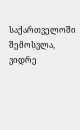საქართველოში შემოსვლა, ვიდრე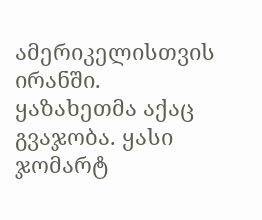ამერიკელისთვის ირანში.
ყაზახეთმა აქაც გვაჯობა. ყასი ჯომარტ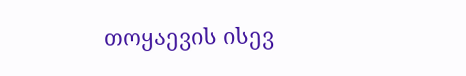თოყაევის ისევ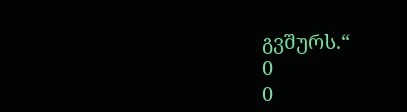გვშურს.“
0
0